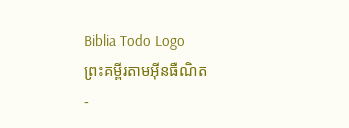Biblia Todo Logo
ព្រះគម្ពីរតាមអ៊ីនធឺណិត
-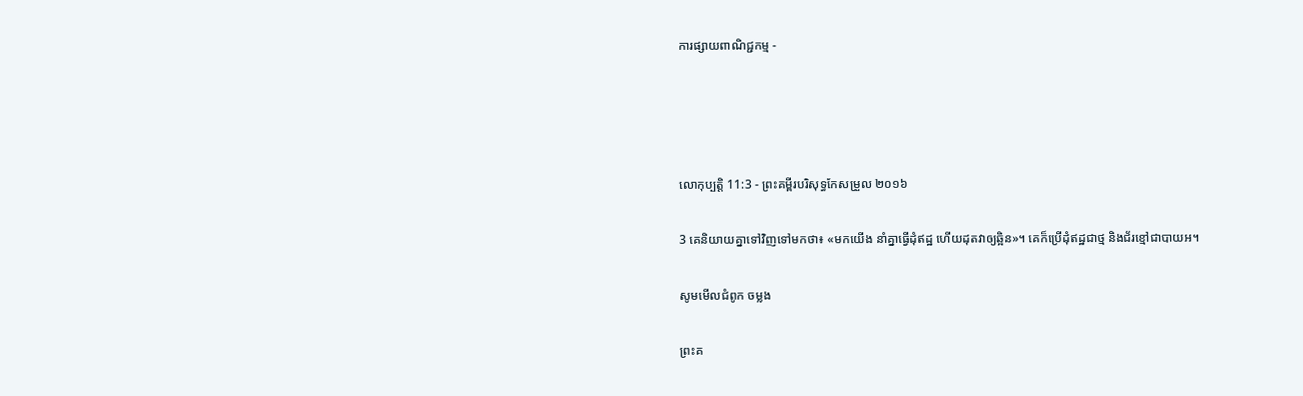ការផ្សាយពាណិជ្ជកម្ម -




លោកុ‌ប្បត្តិ 11:3 - ព្រះគម្ពីរបរិសុទ្ធកែសម្រួល ២០១៦

3 គេនិយាយគ្នាទៅវិញទៅមកថា៖ «មកយើង នាំគ្នាធ្វើដុំឥដ្ឋ ហើយដុតវាឲ្យឆ្អិន»។ គេក៏ប្រើដុំឥដ្ឋជាថ្ម និងជ័រខ្មៅជាបាយអ។

សូមមើលជំពូក ចម្លង

ព្រះគ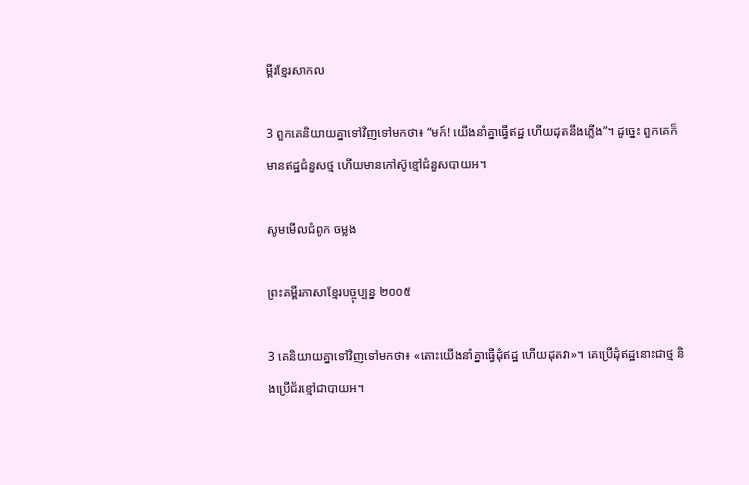ម្ពីរខ្មែរសាកល

3 ពួកគេនិយាយគ្នាទៅវិញទៅមកថា៖ “មក៍! យើងនាំគ្នាធ្វើឥដ្ឋ ហើយដុតនឹងភ្លើង”។ ដូច្នេះ ពួកគេក៏មានឥដ្ឋជំនួសថ្ម ហើយមានកៅស៊ូខ្មៅជំនួសបាយអ។

សូមមើលជំពូក ចម្លង

ព្រះគម្ពីរភាសាខ្មែរបច្ចុប្បន្ន ២០០៥

3 គេនិយាយគ្នាទៅវិញទៅមកថា៖ «តោះយើងនាំគ្នាធ្វើដុំឥដ្ឋ ហើយដុតវា»។ គេប្រើដុំឥដ្ឋនោះជាថ្ម និងប្រើជ័រខ្មៅជាបាយ‌អ។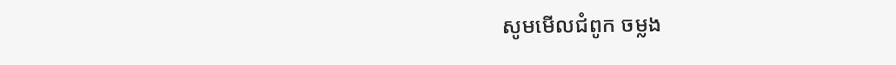សូមមើលជំពូក ចម្លង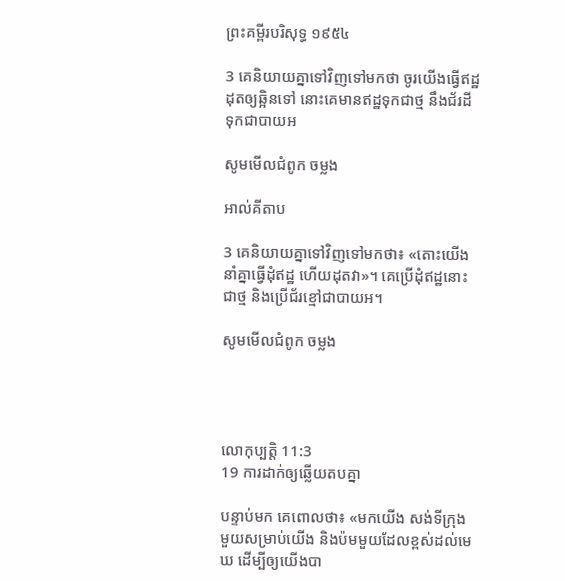ព្រះគម្ពីរបរិសុទ្ធ ១៩៥៤

3 គេនិយាយគ្នាទៅវិញទៅមកថា ចូរយើងធ្វើឥដ្ឋដុតឲ្យឆ្អិនទៅ នោះគេមានឥដ្ឋទុកជាថ្ម នឹងជ័រដីទុកជាបាយអ

សូមមើលជំពូក ចម្លង

អាល់គីតាប

3 គេនិយាយគ្នាទៅវិញទៅមកថា៖ «តោះយើងនាំគ្នាធ្វើដុំឥដ្ឋ ហើយដុតវា»។ គេប្រើដុំឥដ្ឋនោះជាថ្ម និងប្រើជ័រខ្មៅជាបាយអ។

សូមមើលជំពូក ចម្លង




លោកុ‌ប្បត្តិ 11:3
19 ការដាក់ឲ្យឆ្លើយតបគ្នា

បន្ទាប់មក គេពោលថា៖ «មកយើង សង់ទីក្រុងមួយសម្រាប់យើង និងប៉មមួយដែលខ្ពស់ដល់មេឃ ដើម្បីឲ្យយើងបា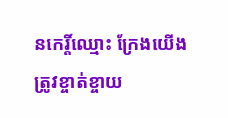នកេរ្តិ៍‌ឈ្មោះ ក្រែងយើងត្រូវខ្ចាត់‌ខ្ចាយ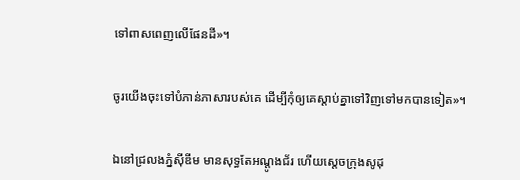ទៅពាសពេញលើផែន‌ដី»។


ចូរយើងចុះទៅបំភាន់ភាសារបស់គេ ដើម្បីកុំឲ្យគេស្តាប់គ្នាទៅវិញទៅមកបានទៀត»។


ឯនៅជ្រលងភ្នំស៊ីឌីម មានសុទ្ធតែអណ្តូងជ័រ ហើយស្តេចក្រុងសូដុ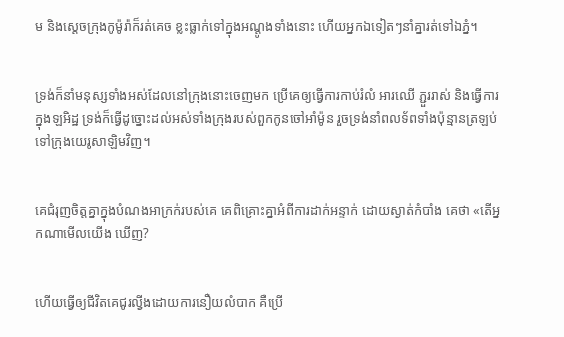ម និងស្តេចក្រុងកូម៉ូរ៉ាក៏រត់គេច ខ្លះធ្លាក់ទៅក្នុងអណ្ដូងទាំងនោះ ហើយអ្នកឯទៀតៗនាំគ្នារត់ទៅឯភ្នំ។


ទ្រង់ក៏នាំមនុស្សទាំងអស់ដែលនៅក្រុងនោះចេញមក ប្រើគេឲ្យធ្វើការកាប់រំលំ អារឈើ ភ្ជួររាស់ និងធ្វើការក្នុងឡអិដ្ឋ ទ្រង់ក៏ធ្វើដូច្នោះដល់អស់ទាំងក្រុងរបស់ពួកកូនចៅអាំម៉ូន រួចទ្រង់នាំពលទ័ពទាំងប៉ុន្មានត្រឡប់ទៅក្រុងយេរូ‌សាឡិមវិញ។


គេជំរុញចិត្តគ្នាក្នុងបំណងអាក្រក់របស់គេ គេពិគ្រោះគ្នាអំពីការដាក់អន្ទាក់ ដោយស្ងាត់កំបាំង គេថា «តើអ្នកណាមើលយើង ឃើញ?


ហើយធ្វើឲ្យជីវិតគេជូរល្វីងដោយការនឿយលំបាក គឺប្រើ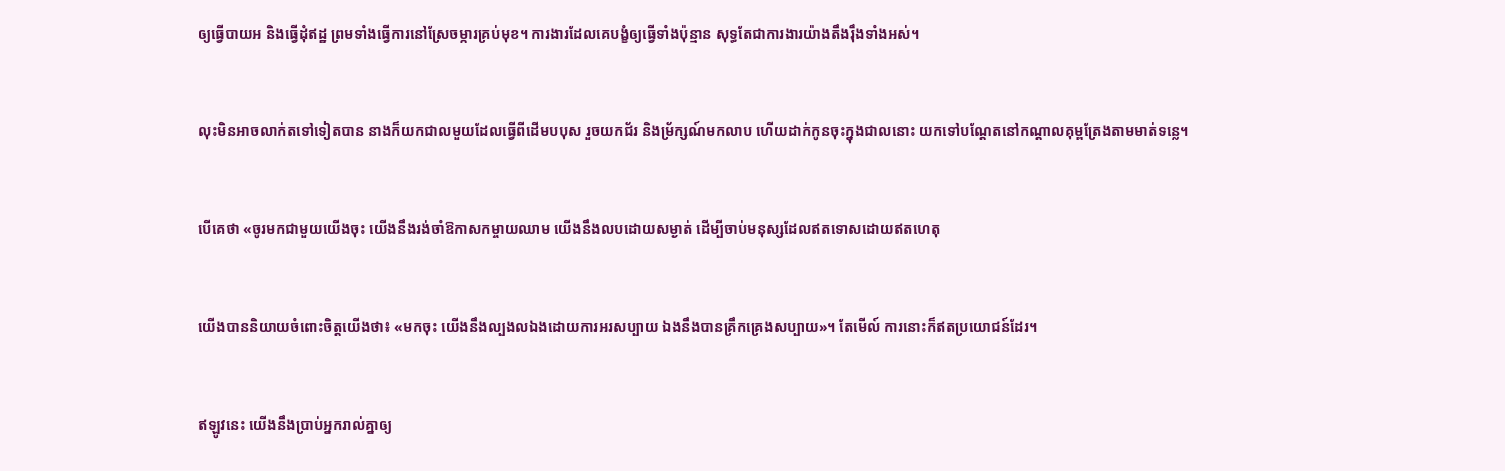ឲ្យធ្វើបាយអ និងធ្វើដុំឥដ្ឋ ព្រមទាំងធ្វើការនៅស្រែចម្ការគ្រប់មុខ។ ការងារដែលគេបង្ខំឲ្យធ្វើទាំងប៉ុន្មាន សុទ្ធតែជាការងារយ៉ាងតឹង‌រ៉ឹងទាំងអស់។


លុះមិនអាចលាក់តទៅទៀតបាន នាងក៏យកជាលមួយដែលធ្វើពីដើមបបុស រួចយកជ័រ និងម្រ័ក្សណ៍មកលាប ហើយដាក់កូនចុះក្នុងជាលនោះ យកទៅបណ្ដែតនៅកណ្ដាលគុម្ពត្រែងតាមមាត់ទន្លេ។


បើគេថា «ចូរមកជា‌មួយយើងចុះ យើងនឹងរង់ចាំឱកាសកម្ចាយឈាម យើងនឹងលបដោយសម្ងាត់ ដើម្បីចាប់មនុស្សដែលឥតទោសដោយឥតហេតុ


យើងបាននិយាយចំពោះចិត្តយើងថា៖ «មកចុះ យើងនឹងល្បង‌លឯងដោយការអរសប្បាយ ឯងនឹងបានគ្រឹក‌គ្រេងសប្បាយ»។ តែមើល៍ ការនោះក៏ឥតប្រយោជន៍ដែរ។


ឥឡូវនេះ យើងនឹងប្រាប់អ្នករាល់គ្នាឲ្យ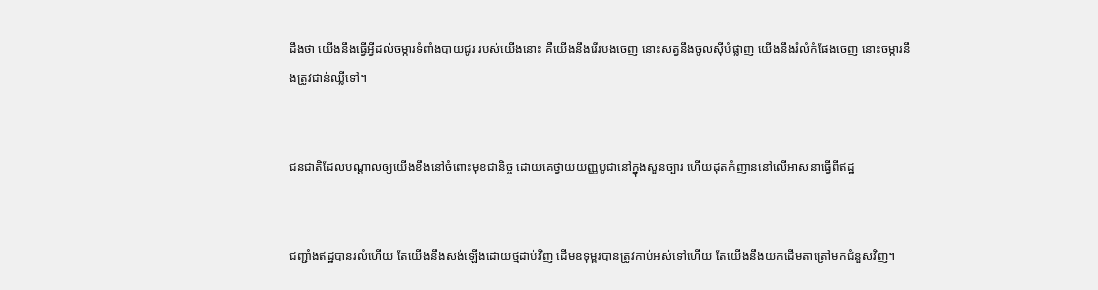ដឹងថា យើងនឹងធ្វើអ្វីដល់ចម្ការទំពាំង‌បាយ‌ជូរ របស់យើងនោះ គឺយើងនឹងរើរបងចេញ នោះសត្វនឹងចូលស៊ីបំផ្លាញ យើងនឹងរំលំកំផែងចេញ នោះចម្ការនឹងត្រូវជាន់ឈ្លីទៅ។


ជនជាតិដែលបណ្ដាលឲ្យយើងខឹងនៅចំពោះមុខជា‌និច្ច ដោយគេថ្វាយយញ្ញ‌បូជានៅក្នុងសួន‌ច្បារ ហើយដុតកំញាននៅលើអាស‌នាធ្វើពីឥដ្ឋ


ជញ្ជាំងឥដ្ឋបានរលំហើយ តែយើងនឹងសង់ឡើងដោយថ្មដាប់វិញ ដើមឧទុម្ពរបានត្រូវកាប់អស់ទៅហើយ តែយើងនឹងយកដើមតា‌ត្រៅមកជំនួសវិញ។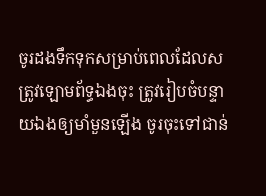ចូរដងទឹកទុកសម្រាប់ពេលដែលសត្រូវឡោម‌ព័ទ្ធឯងចុះ ត្រូវរៀបចំបន្ទាយឯងឲ្យមាំ‌មួនឡើង ចូរចុះទៅជាន់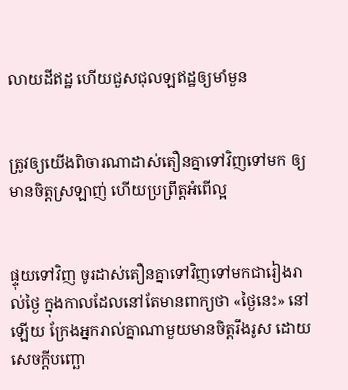លាយដីឥដ្ឋ ហើយជួស‌ជុលឡឥដ្ឋឲ្យមាំ‌មួន


ត្រូវឲ្យយើងពិចារណាដាស់តឿនគ្នាទៅវិញទៅមក ឲ្យមានចិត្តស្រឡាញ់ ហើយប្រព្រឹត្តអំពើល្អ


ផ្ទុយទៅវិញ ចូរដាស់តឿនគ្នាទៅវិញទៅមកជារៀងរាល់ថ្ងៃ ក្នុងកាលដែលនៅតែមានពាក្យថា «ថ្ងៃនេះ» នៅឡើយ ក្រែងអ្នករាល់គ្នាណាមួយមានចិត្តរឹងរូស ដោយសេចក្តីបញ្ឆោ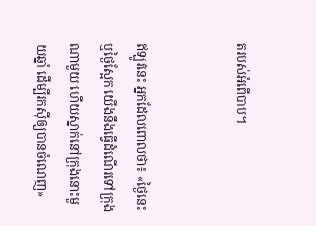តរបស់អំពើបាប។


ឥឡូវនេះ អ្នកដែលពោលថា៖ «ថ្ងៃនេះ ឬថ្ងៃស្អែក យើងនឹងធ្វើដំណើរទៅក្រុងណាមួយ ហើយស្នាក់នៅក្រុងនោះមួយឆ្នាំ ដើម្បីរកស៊ីឲ្យបានចំណេញ»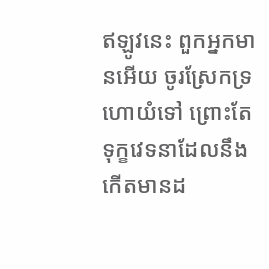ឥឡូវនេះ ពួកអ្នកមានអើយ ចូរស្រែកទ្រហោយំទៅ ព្រោះតែទុក្ខវេទនាដែលនឹងកើតមានដ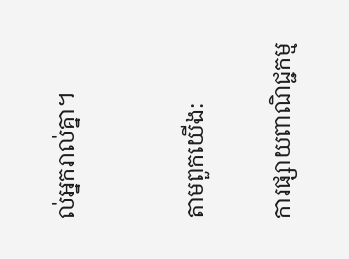ល់អ្នករាល់គ្នា។


តាមពួកយើង:

ការផ្សាយពាណិជ្ជកម្ម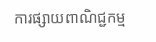ការផ្សាយពាណិជ្ជកម្ម